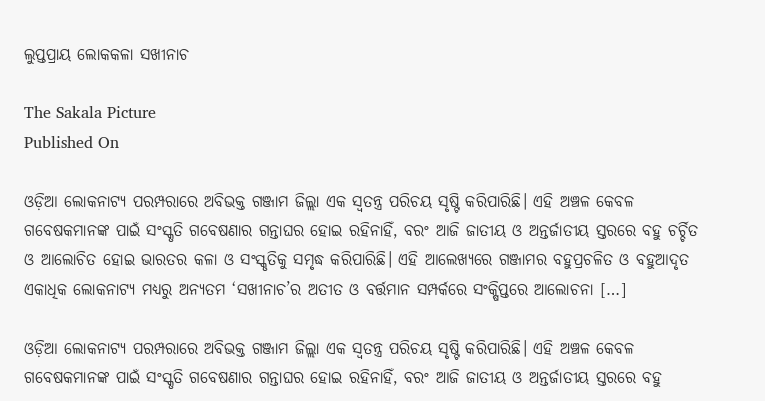ଲୁପ୍ତପ୍ରାୟ ଲୋକକଳା ସଖୀନାଚ

The Sakala Picture
Published On

ଓଡ଼ିଆ ଲୋକନାଟ୍ୟ ପରମ୍ପରାରେ ଅବିଭକ୍ତ ଗଞ୍ଜାମ ଜିଲ୍ଲା ଏକ ସ୍ୱତନ୍ତ୍ର ପରିଚୟ ସୃଷ୍ଟି କରିପାରିଛି। ଏହି ଅଞ୍ଚଳ କେବଳ ଗବେଷକମାନଙ୍କ ପାଇଁ ସଂସ୍କୃତି ଗବେଷଣାର ଗନ୍ତାଘର ହୋଇ ରହିନାହିଁ, ବରଂ ଆଜି ଜାତୀୟ ଓ ଅନ୍ତର୍ଜାତୀୟ ସ୍ତରରେ ବହୁ ଚର୍ଚ୍ଚିତ ଓ ଆଲୋଚିତ ହୋଇ ଭାରତର କଳା ଓ ସଂସ୍କୃତିକୁ ସମୃଦ୍ଧ କରିପାରିଛି। ଏହି ଆଲେଖ୍ୟରେ ଗଞ୍ଜାମର ବହୁପ୍ରଚଳିତ ଓ ବହୁଆଦୃତ ଏକାଧିକ ଲୋକନାଟ୍ୟ ମଧ୍ୟରୁ ଅନ୍ୟତମ ‘ସଖୀନାଚ’ର ଅତୀତ ଓ ବର୍ତ୍ତମାନ ସମ୍ପର୍କରେ ସଂକ୍ଷିପ୍ତରେ ଆଲୋଚନା […]

ଓଡ଼ିଆ ଲୋକନାଟ୍ୟ ପରମ୍ପରାରେ ଅବିଭକ୍ତ ଗଞ୍ଜାମ ଜିଲ୍ଲା ଏକ ସ୍ୱତନ୍ତ୍ର ପରିଚୟ ସୃଷ୍ଟି କରିପାରିଛି। ଏହି ଅଞ୍ଚଳ କେବଳ ଗବେଷକମାନଙ୍କ ପାଇଁ ସଂସ୍କୃତି ଗବେଷଣାର ଗନ୍ତାଘର ହୋଇ ରହିନାହିଁ, ବରଂ ଆଜି ଜାତୀୟ ଓ ଅନ୍ତର୍ଜାତୀୟ ସ୍ତରରେ ବହୁ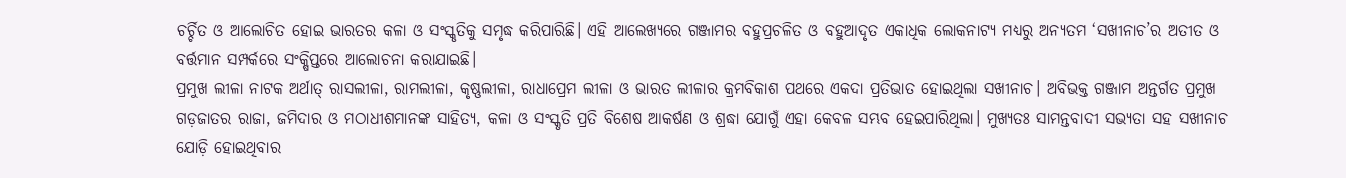ଚର୍ଚ୍ଚିତ ଓ ଆଲୋଚିତ ହୋଇ ଭାରତର କଳା ଓ ସଂସ୍କୃତିକୁ ସମୃଦ୍ଧ କରିପାରିଛି। ଏହି ଆଲେଖ୍ୟରେ ଗଞ୍ଜାମର ବହୁପ୍ରଚଳିତ ଓ ବହୁଆଦୃତ ଏକାଧିକ ଲୋକନାଟ୍ୟ ମଧ୍ୟରୁ ଅନ୍ୟତମ ‘ସଖୀନାଚ’ର ଅତୀତ ଓ ବର୍ତ୍ତମାନ ସମ୍ପର୍କରେ ସଂକ୍ଷିପ୍ତରେ ଆଲୋଚନା କରାଯାଇଛି।
ପ୍ରମୁଖ ଲୀଳା ନାଟକ ଅର୍ଥାତ୍‌‌ ରାସଲୀଳା, ରାମଲୀଳା, କୃଷ୍ଣଲୀଳା, ରାଧାପ୍ରେମ ଲୀଳା ଓ ଭାରତ ଲୀଳାର କ୍ରମବିକାଶ ପଥରେ ଏକଦା ପ୍ରତିଭାତ ହୋଇଥିଲା ସଖୀନାଚ। ଅବିଭକ୍ତ ଗଞ୍ଜାମ ଅନ୍ତର୍ଗତ ପ୍ରମୁଖ ଗଡ଼ଜାତର ରାଜା, ଜମିଦାର ଓ ମଠାଧୀଶମାନଙ୍କ ସାହିତ୍ୟ, କଳା ଓ ସଂସ୍କୃତି ପ୍ରତି ବିଶେଷ ଆକର୍ଷଣ ଓ ଶ୍ରଦ୍ଧା ଯୋଗୁଁ ଏହା କେବଳ ସମ୍ଭବ ହେଇପାରିଥିଲା। ମୁଖ୍ୟତଃ ସାମନ୍ତବାଦୀ ସଭ୍ୟତା ସହ ସଖୀନାଚ ଯୋଡ଼ି ହୋଇଥିବାର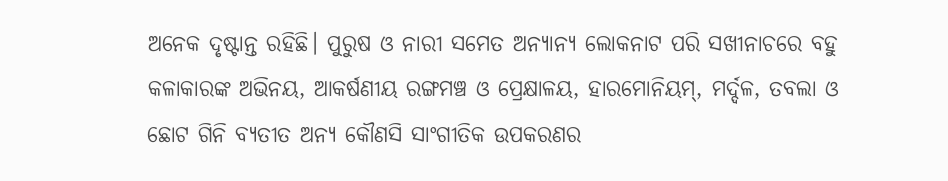ଅନେକ ଦୃଷ୍ଟାନ୍ତ ରହିଛି। ପୁରୁଷ ଓ ନାରୀ ସମେତ ଅନ୍ୟାନ୍ୟ ଲୋକନାଟ ପରି ସଖୀନାଚରେ ବହୁ କଳାକାରଙ୍କ ଅଭିନୟ, ଆକର୍ଷଣୀୟ ରଙ୍ଗମଞ୍ଚ ଓ ପ୍ରେକ୍ଷାଳୟ, ହାରମୋନିୟମ୍‌‌, ମର୍ଦ୍ଦଳ, ତବଲା ଓ ଛୋଟ ଗିନି ବ୍ୟତୀତ ଅନ୍ୟ କୌଣସି ସାଂଗୀତିକ ଉପକରଣର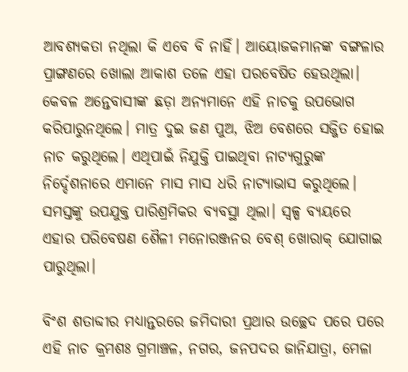ଆବଶ୍ୟକତା ନଥିଲା କି ଏବେ ବି ନାହିଁ। ଆୟୋଜକମାନଙ୍କ ବଙ୍ଗଳାର ପ୍ରାଙ୍ଗଣରେ ଖୋଲା ଆକାଶ ତଳେ ଏହା ପରବେଷିତ ହେଉଥିଲା। କେବଳ ଅନ୍ତେବାସୀଙ୍କ ଛଡ଼ା ଅନ୍ୟମାନେ ଏହି ନାଚକୁ ଉପଭୋଗ କରିପାରୁନଥିଲେ। ମାତ୍ର ଦୁଇ ଜଣ ପୁଅ, ଝିଅ ବେଶରେ ସଜ୍ଜିତ ହୋଇ ନାଚ କରୁଥିଲେ। ଏଥିପାଇଁ ନିଯୁକ୍ତି ପାଇଥିବା ନାଟ୍ୟଗୁରୁଙ୍କ ନିର୍ଦ୍ଦେଶନାରେ ଏମାନେ ମାସ ମାସ ଧରି ନାଟ୍ୟାଭାସ କରୁଥିଲେ। ସମସ୍ତଙ୍କୁ ଉପଯୁକ୍ତ ପାରିଶ୍ରମିକର ବ୍ୟବସ୍ଥା ଥିଲା। ସ୍ୱଳ୍ପ ବ୍ୟୟରେ ଏହାର ପରିବେଷଣ ଶୈଳୀ ମନୋରଞ୍ଜନର ବେଶ୍‌‌ ଖୋରାକ୍‌‌ ଯୋଗାଇ ପାରୁଥିଲା।

ବିଂଶ ଶତାବ୍ଦୀର ମଧ୍ୟାନ୍ତରରେ ଜମିଦାରୀ ପ୍ରଥାର ଉଚ୍ଛେଦ ପରେ ପରେ ଏହି ନାଚ କ୍ରମଶଃ ଗ୍ରମାଞ୍ଚଳ, ନଗର, ଜନପଦର ଜାନିଯାତ୍ରା, ମେଳା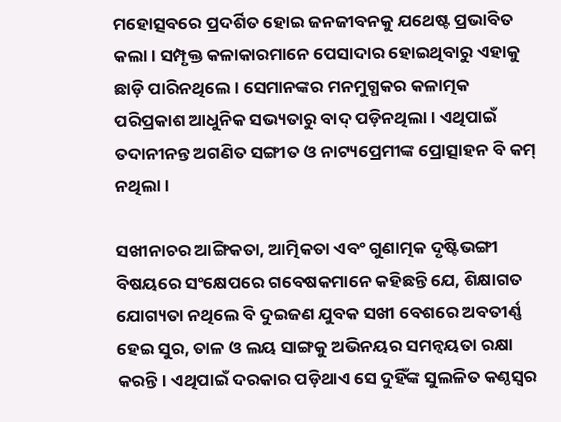ମହୋତ୍ସବରେ ପ୍ରଦର୍ଶିତ ହୋଇ ଜନଜୀବନକୁ ଯଥେଷ୍ଟ ପ୍ରଭାବିତ କଲା। ସମ୍ପୃକ୍ତ କଳାକାରମାନେ ପେସାଦାର ହୋଇଥିବାରୁ ଏହାକୁ ଛାଡ଼ି ପାରିନଥିଲେ। ସେମାନଙ୍କର ମନମୁଗ୍ଧକର କଳାତ୍ମକ ପରିପ୍ରକାଶ ଆଧୁନିକ ସଭ୍ୟତାରୁ ବାଦ୍‌‌ ପଡ଼ିନଥିଲା। ଏଥିପାଇଁ ତଦାନୀନନ୍ତ ଅଗଣିତ ସଙ୍ଗୀତ ଓ ନାଟ୍ୟପ୍ରେମୀଙ୍କ ପ୍ରୋତ୍ସାହନ ବି କମ୍‌‌ ନଥିଲା।

ସଖୀନାଚର ଆଙ୍ଗିକତା, ଆତ୍ମିକତା ଏବଂ ଗୁଣାତ୍ମକ ଦୃଷ୍ଟିଭଙ୍ଗୀ ବିଷୟରେ ସଂକ୍ଷେପରେ ଗବେଷକମାନେ କହିଛନ୍ତି ଯେ, ଶିକ୍ଷାଗତ ଯୋଗ୍ୟତା ନଥିଲେ ବି ଦୁଇଜଣ ଯୁବକ ସଖୀ ବେଶରେ ଅବତୀର୍ଣ୍ଣ ହେଇ ସୁର, ତାଳ ଓ ଲୟ ସାଙ୍ଗକୁ ଅଭିନୟର ସମନ୍ୱୟତା ରକ୍ଷା କରନ୍ତି। ଏଥିପାଇଁ ଦରକାର ପଡ଼ିଥାଏ ସେ ଦୁହିଁଙ୍କ ସୁଲଳିତ କଣ୍ଠସ୍ୱର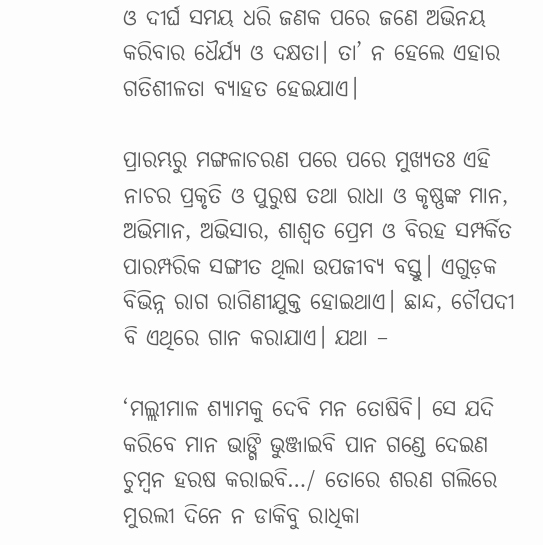ଓ ଦୀର୍ଘ ସମୟ ଧରି ଜଣକ ପରେ ଜଣେ ଅଭିନୟ କରିବାର ଧୈର୍ଯ୍ୟ ଓ ଦକ୍ଷତା। ତା’ ନ ହେଲେ ଏହାର ଗତିଶୀଳତା ବ୍ୟାହତ ହେଇଯାଏ।

ପ୍ରାରମ୍ଭରୁ ମଙ୍ଗଳାଚରଣ ପରେ ପରେ ମୁଖ୍ୟତଃ ଏହି ନାଚର ପ୍ରକୃତି ଓ ପୁରୁଷ ତଥା ରାଧା ଓ କୃଷ୍ଣଙ୍କ ମାନ, ଅଭିମାନ, ଅଭିସାର, ଶାଶ୍ୱତ ପ୍ରେମ ଓ ବିରହ ସମ୍ପର୍କିତ ପାରମ୍ପରିକ ସଙ୍ଗୀତ ଥିଲା ଉପଜୀବ୍ୟ ବସ୍ତୁ। ଏଗୁଡ଼କ ବିଭିନ୍ନ ରାଗ ରାଗିଣୀଯୁକ୍ତ ହୋଇଥାଏ। ଛାନ୍ଦ, ଚୌପଦୀ ବି ଏଥିରେ ଗାନ କରାଯାଏ। ଯଥା –

‘ମଲ୍ଲୀମାଳ ଶ୍ୟାମକୁ ଦେବି ମନ ତୋଷିବି। ସେ ଯଦି କରିବେ ମାନ ଭାଙ୍ଗି ଭୁଞ୍ଜାଇବି ପାନ ଗଣ୍ଡେ ଦେଇଣ ଚୁମ୍ୱନ ହରଷ କରାଇବି…/ ତୋରେ ଶରଣ ଗଲିରେ ମୁରଲୀ ଦିନେ ନ ଡାକିବୁ ରାଧିକା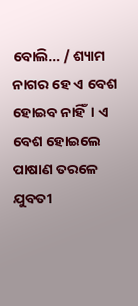ବୋଲି… / ଶ୍ୟାମ ନାଗର ହେ ଏ ବେଶ ହୋଇବ ନାହିଁ। ଏ ବେଶ ହୋଇଲେ ପାଷାଣ ତରଳେ ଯୁବତୀ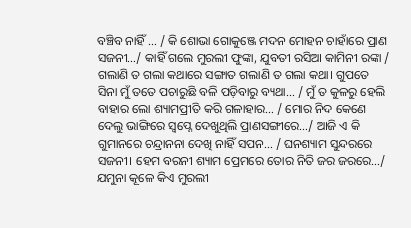ବଞ୍ଚିବ ନାହିଁ … / କି ଶୋଭା ଗୋକୁଞ୍ଜେ ମଦନ ମୋହନ ଚାହାଁରେ ପ୍ରାଣ ସଜନୀ…/ କାହିଁ ଗଲେ ମୁରଲୀ ଫୁଙ୍କା, ଯୁବତୀ ରସିଆ କାମିନୀ ରଙ୍କା / ଗଲାଣି ତ ଗଲା କଥାରେ ସଙ୍ଗାତ ଗଲାଣି ତ ଗଲା କଥା। ଗୁପତେ ସିନା ମୁଁ ତତେ ପଚାରୁଛି ବଳି ପଡ଼ିବାରୁ ବ୍ୟଥା… / ମୁଁ ତ କୁଳରୁ ହେଲି ବାହାର ଲୋ ଶ୍ୟାମପ୍ରୀତି କରି ଗଳାହାର… / ମୋର ନିଦ କେଣେ ଦେଲୁ ଭାଙ୍ଗିରେ ସ୍ୱପ୍ନେ ଦେଖୁଥିଲି ପ୍ରାଣସଙ୍ଗୀରେ…/ ଆଜି ଏ କି ଗୁମାନରେ ଚନ୍ଦ୍ରାନନା ଦେଖି ନାହିଁ ସପନ… / ଘନଶ୍ୟାମ ସୁନ୍ଦରରେ ସଜନୀ। ହେମ ବରନୀ ଶ୍ୟାମ ପ୍ରେମରେ ତୋର ନିତି ଜର ଜରରେ…/ ଯମୁନା କୂଳେ କିଏ ମୁରଲୀ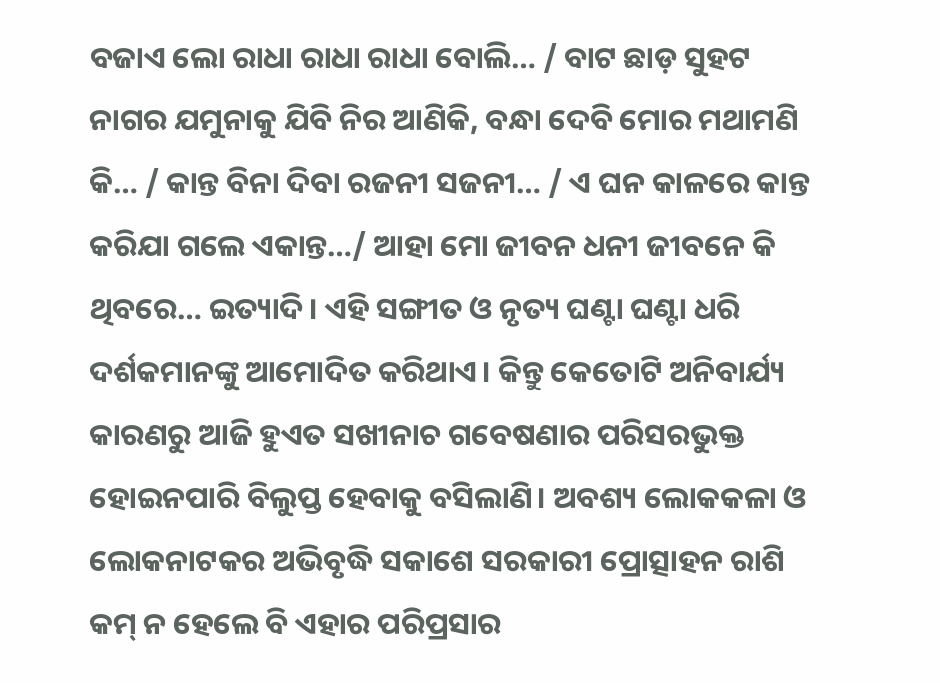ବଜାଏ ଲୋ ରାଧା ରାଧା ରାଧା ବୋଲି… / ବାଟ ଛାଡ଼ ସୁହଟ ନାଗର ଯମୁନାକୁ ଯିବି ନିର ଆଣିକି, ବନ୍ଧା ଦେବି ମୋର ମଥାମଣି କି… / କାନ୍ତ ବିନା ଦିବା ରଜନୀ ସଜନୀ… / ଏ ଘନ କାଳରେ କାନ୍ତ କରିଯା ଗଲେ ଏକାନ୍ତ…/ ଆହା ମୋ ଜୀବନ ଧନୀ ଜୀବନେ କି ଥିବରେ… ଇତ୍ୟାଦି। ଏହି ସଙ୍ଗୀତ ଓ ନୃତ୍ୟ ଘଣ୍ଟା ଘଣ୍ଟା ଧରି ଦର୍ଶକମାନଙ୍କୁ ଆମୋଦିତ କରିଥାଏ। କିନ୍ତୁ କେତୋଟି ଅନିବାର୍ଯ୍ୟ କାରଣରୁ ଆଜି ହୁଏତ ସଖୀନାଚ ଗବେଷଣାର ପରିସରଭୁକ୍ତ ହୋଇନପାରି ବିଲୁପ୍ତ ହେବାକୁ ବସିଲାଣି। ଅବଶ୍ୟ ଲୋକକଳା ଓ ଲୋକନାଟକର ଅଭିବୃଦ୍ଧି ସକାଶେ ସରକାରୀ ପ୍ରୋତ୍ସାହନ ରାଶି କମ୍‌‌ ନ ହେଲେ ବି ଏହାର ପରିପ୍ରସାର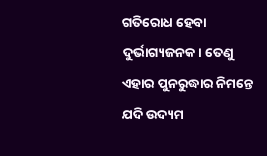ଗତିରୋଧ ହେବା ଦୁର୍ଭାଗ୍ୟଜନକ। ତେଣୁ ଏହାର ପୁନରୁଦ୍ଧାର ନିମନ୍ତେ ଯଦି ଉଦ୍ୟମ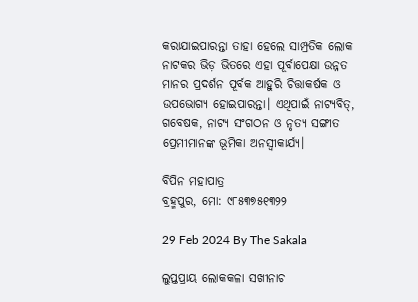କରାଯାଇପାରନ୍ତା ତାହା ହେଲେ ସାମ୍ପ୍ରତିକ ଲୋକ ନାଟକର ଭିଡ଼ ଭିତରେ ଏହା ପୂର୍ବାପେକ୍ଷା ଉନ୍ନତ ମାନର ପ୍ରଦର୍ଶନ ପୂର୍ବକ ଆହୁରି ଚିତ୍ତାକର୍ଷକ ଓ ଉପଭୋଗ୍ୟ ହୋଇପାରନ୍ତା। ଏଥିପାଇଁ ନାଟ୍ୟବିତ୍‌‌, ଗବେଷକ, ନାଟ୍ୟ ସଂଗଠନ ଓ ନୃତ୍ୟ ସଙ୍ଗୀତ ପ୍ରେମୀମାନଙ୍କ ଭୂମିକା ଅନସ୍ୱୀକାର୍ଯ୍ୟ।

ବିପିନ ମହାପାତ୍ର
ବ୍ରହ୍ମପୁର, ମୋ: ୯୮୫୩୭୫୧୩୨୨

29 Feb 2024 By The Sakala

ଲୁପ୍ତପ୍ରାୟ ଲୋକକଳା ସଖୀନାଚ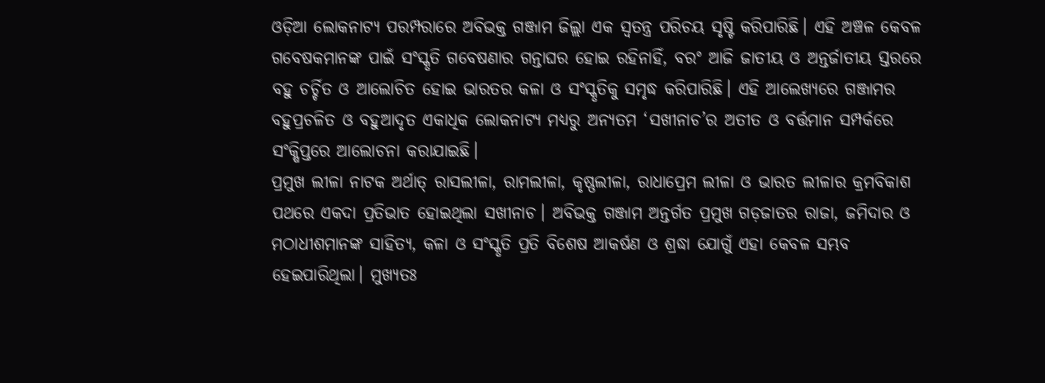ଓଡ଼ିଆ ଲୋକନାଟ୍ୟ ପରମ୍ପରାରେ ଅବିଭକ୍ତ ଗଞ୍ଜାମ ଜିଲ୍ଲା ଏକ ସ୍ୱତନ୍ତ୍ର ପରିଚୟ ସୃଷ୍ଟି କରିପାରିଛି। ଏହି ଅଞ୍ଚଳ କେବଳ ଗବେଷକମାନଙ୍କ ପାଇଁ ସଂସ୍କୃତି ଗବେଷଣାର ଗନ୍ତାଘର ହୋଇ ରହିନାହିଁ, ବରଂ ଆଜି ଜାତୀୟ ଓ ଅନ୍ତର୍ଜାତୀୟ ସ୍ତରରେ ବହୁ ଚର୍ଚ୍ଚିତ ଓ ଆଲୋଚିତ ହୋଇ ଭାରତର କଳା ଓ ସଂସ୍କୃତିକୁ ସମୃଦ୍ଧ କରିପାରିଛି। ଏହି ଆଲେଖ୍ୟରେ ଗଞ୍ଜାମର ବହୁପ୍ରଚଳିତ ଓ ବହୁଆଦୃତ ଏକାଧିକ ଲୋକନାଟ୍ୟ ମଧ୍ୟରୁ ଅନ୍ୟତମ ‘ସଖୀନାଚ’ର ଅତୀତ ଓ ବର୍ତ୍ତମାନ ସମ୍ପର୍କରେ ସଂକ୍ଷିପ୍ତରେ ଆଲୋଚନା କରାଯାଇଛି।
ପ୍ରମୁଖ ଲୀଳା ନାଟକ ଅର୍ଥାତ୍‌‌ ରାସଲୀଳା, ରାମଲୀଳା, କୃଷ୍ଣଲୀଳା, ରାଧାପ୍ରେମ ଲୀଳା ଓ ଭାରତ ଲୀଳାର କ୍ରମବିକାଶ ପଥରେ ଏକଦା ପ୍ରତିଭାତ ହୋଇଥିଲା ସଖୀନାଚ। ଅବିଭକ୍ତ ଗଞ୍ଜାମ ଅନ୍ତର୍ଗତ ପ୍ରମୁଖ ଗଡ଼ଜାତର ରାଜା, ଜମିଦାର ଓ ମଠାଧୀଶମାନଙ୍କ ସାହିତ୍ୟ, କଳା ଓ ସଂସ୍କୃତି ପ୍ରତି ବିଶେଷ ଆକର୍ଷଣ ଓ ଶ୍ରଦ୍ଧା ଯୋଗୁଁ ଏହା କେବଳ ସମ୍ଭବ ହେଇପାରିଥିଲା। ମୁଖ୍ୟତଃ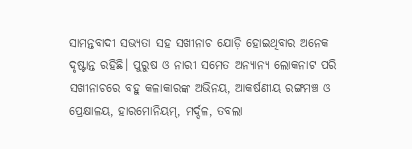ସାମନ୍ତବାଦୀ ସଭ୍ୟତା ସହ ସଖୀନାଚ ଯୋଡ଼ି ହୋଇଥିବାର ଅନେକ ଦୃଷ୍ଟାନ୍ତ ରହିଛି। ପୁରୁଷ ଓ ନାରୀ ସମେତ ଅନ୍ୟାନ୍ୟ ଲୋକନାଟ ପରି ସଖୀନାଚରେ ବହୁ କଳାକାରଙ୍କ ଅଭିନୟ, ଆକର୍ଷଣୀୟ ରଙ୍ଗମଞ୍ଚ ଓ ପ୍ରେକ୍ଷାଳୟ, ହାରମୋନିୟମ୍‌‌, ମର୍ଦ୍ଦଳ, ତବଲା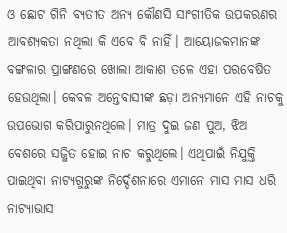ଓ ଛୋଟ ଗିନି ବ୍ୟତୀତ ଅନ୍ୟ କୌଣସି ସାଂଗୀତିକ ଉପକରଣର ଆବଶ୍ୟକତା ନଥିଲା କି ଏବେ ବି ନାହିଁ। ଆୟୋଜକମାନଙ୍କ ବଙ୍ଗଳାର ପ୍ରାଙ୍ଗଣରେ ଖୋଲା ଆକାଶ ତଳେ ଏହା ପରବେଷିତ ହେଉଥିଲା। କେବଳ ଅନ୍ତେବାସୀଙ୍କ ଛଡ଼ା ଅନ୍ୟମାନେ ଏହି ନାଚକୁ ଉପଭୋଗ କରିପାରୁନଥିଲେ। ମାତ୍ର ଦୁଇ ଜଣ ପୁଅ, ଝିଅ ବେଶରେ ସଜ୍ଜିତ ହୋଇ ନାଚ କରୁଥିଲେ। ଏଥିପାଇଁ ନିଯୁକ୍ତି ପାଇଥିବା ନାଟ୍ୟଗୁରୁଙ୍କ ନିର୍ଦ୍ଦେଶନାରେ ଏମାନେ ମାସ ମାସ ଧରି ନାଟ୍ୟାଭାସ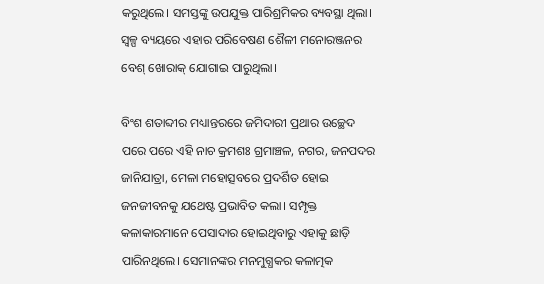କରୁଥିଲେ। ସମସ୍ତଙ୍କୁ ଉପଯୁକ୍ତ ପାରିଶ୍ରମିକର ବ୍ୟବସ୍ଥା ଥିଲା। ସ୍ୱଳ୍ପ ବ୍ୟୟରେ ଏହାର ପରିବେଷଣ ଶୈଳୀ ମନୋରଞ୍ଜନର ବେଶ୍‌‌ ଖୋରାକ୍‌‌ ଯୋଗାଇ ପାରୁଥିଲା।

ବିଂଶ ଶତାବ୍ଦୀର ମଧ୍ୟାନ୍ତରରେ ଜମିଦାରୀ ପ୍ରଥାର ଉଚ୍ଛେଦ ପରେ ପରେ ଏହି ନାଚ କ୍ରମଶଃ ଗ୍ରମାଞ୍ଚଳ, ନଗର, ଜନପଦର ଜାନିଯାତ୍ରା, ମେଳା ମହୋତ୍ସବରେ ପ୍ରଦର୍ଶିତ ହୋଇ ଜନଜୀବନକୁ ଯଥେଷ୍ଟ ପ୍ରଭାବିତ କଲା। ସମ୍ପୃକ୍ତ କଳାକାରମାନେ ପେସାଦାର ହୋଇଥିବାରୁ ଏହାକୁ ଛାଡ଼ି ପାରିନଥିଲେ। ସେମାନଙ୍କର ମନମୁଗ୍ଧକର କଳାତ୍ମକ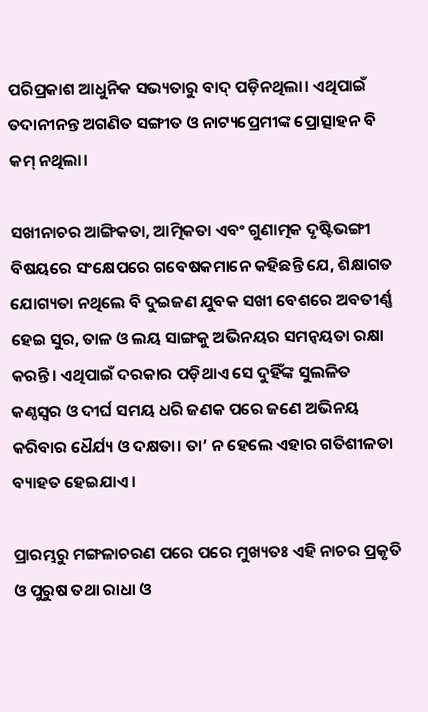ପରିପ୍ରକାଶ ଆଧୁନିକ ସଭ୍ୟତାରୁ ବାଦ୍‌‌ ପଡ଼ିନଥିଲା। ଏଥିପାଇଁ ତଦାନୀନନ୍ତ ଅଗଣିତ ସଙ୍ଗୀତ ଓ ନାଟ୍ୟପ୍ରେମୀଙ୍କ ପ୍ରୋତ୍ସାହନ ବି କମ୍‌‌ ନଥିଲା।

ସଖୀନାଚର ଆଙ୍ଗିକତା, ଆତ୍ମିକତା ଏବଂ ଗୁଣାତ୍ମକ ଦୃଷ୍ଟିଭଙ୍ଗୀ ବିଷୟରେ ସଂକ୍ଷେପରେ ଗବେଷକମାନେ କହିଛନ୍ତି ଯେ, ଶିକ୍ଷାଗତ ଯୋଗ୍ୟତା ନଥିଲେ ବି ଦୁଇଜଣ ଯୁବକ ସଖୀ ବେଶରେ ଅବତୀର୍ଣ୍ଣ ହେଇ ସୁର, ତାଳ ଓ ଲୟ ସାଙ୍ଗକୁ ଅଭିନୟର ସମନ୍ୱୟତା ରକ୍ଷା କରନ୍ତି। ଏଥିପାଇଁ ଦରକାର ପଡ଼ିଥାଏ ସେ ଦୁହିଁଙ୍କ ସୁଲଳିତ କଣ୍ଠସ୍ୱର ଓ ଦୀର୍ଘ ସମୟ ଧରି ଜଣକ ପରେ ଜଣେ ଅଭିନୟ କରିବାର ଧୈର୍ଯ୍ୟ ଓ ଦକ୍ଷତା। ତା’ ନ ହେଲେ ଏହାର ଗତିଶୀଳତା ବ୍ୟାହତ ହେଇଯାଏ।

ପ୍ରାରମ୍ଭରୁ ମଙ୍ଗଳାଚରଣ ପରେ ପରେ ମୁଖ୍ୟତଃ ଏହି ନାଚର ପ୍ରକୃତି ଓ ପୁରୁଷ ତଥା ରାଧା ଓ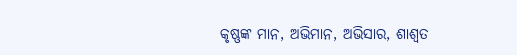କୃଷ୍ଣଙ୍କ ମାନ, ଅଭିମାନ, ଅଭିସାର, ଶାଶ୍ୱତ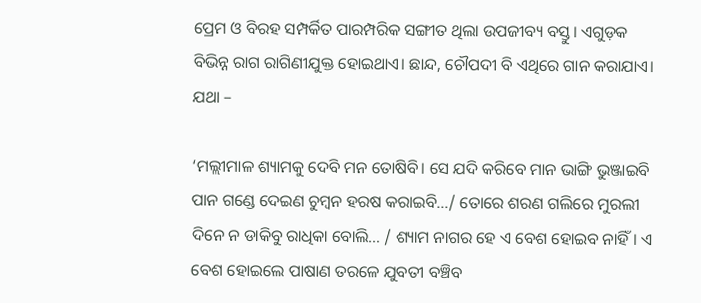ପ୍ରେମ ଓ ବିରହ ସମ୍ପର୍କିତ ପାରମ୍ପରିକ ସଙ୍ଗୀତ ଥିଲା ଉପଜୀବ୍ୟ ବସ୍ତୁ। ଏଗୁଡ଼କ ବିଭିନ୍ନ ରାଗ ରାଗିଣୀଯୁକ୍ତ ହୋଇଥାଏ। ଛାନ୍ଦ, ଚୌପଦୀ ବି ଏଥିରେ ଗାନ କରାଯାଏ। ଯଥା –

‘ମଲ୍ଲୀମାଳ ଶ୍ୟାମକୁ ଦେବି ମନ ତୋଷିବି। ସେ ଯଦି କରିବେ ମାନ ଭାଙ୍ଗି ଭୁଞ୍ଜାଇବି ପାନ ଗଣ୍ଡେ ଦେଇଣ ଚୁମ୍ୱନ ହରଷ କରାଇବି…/ ତୋରେ ଶରଣ ଗଲିରେ ମୁରଲୀ ଦିନେ ନ ଡାକିବୁ ରାଧିକା ବୋଲି… / ଶ୍ୟାମ ନାଗର ହେ ଏ ବେଶ ହୋଇବ ନାହିଁ। ଏ ବେଶ ହୋଇଲେ ପାଷାଣ ତରଳେ ଯୁବତୀ ବଞ୍ଚିବ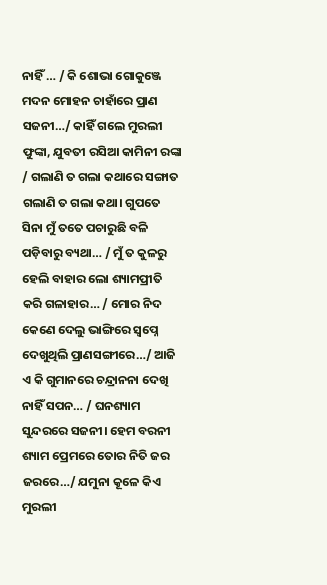ନାହିଁ … / କି ଶୋଭା ଗୋକୁଞ୍ଜେ ମଦନ ମୋହନ ଚାହାଁରେ ପ୍ରାଣ ସଜନୀ…/ କାହିଁ ଗଲେ ମୁରଲୀ ଫୁଙ୍କା, ଯୁବତୀ ରସିଆ କାମିନୀ ରଙ୍କା / ଗଲାଣି ତ ଗଲା କଥାରେ ସଙ୍ଗାତ ଗଲାଣି ତ ଗଲା କଥା। ଗୁପତେ ସିନା ମୁଁ ତତେ ପଚାରୁଛି ବଳି ପଡ଼ିବାରୁ ବ୍ୟଥା… / ମୁଁ ତ କୁଳରୁ ହେଲି ବାହାର ଲୋ ଶ୍ୟାମପ୍ରୀତି କରି ଗଳାହାର… / ମୋର ନିଦ କେଣେ ଦେଲୁ ଭାଙ୍ଗିରେ ସ୍ୱପ୍ନେ ଦେଖୁଥିଲି ପ୍ରାଣସଙ୍ଗୀରେ…/ ଆଜି ଏ କି ଗୁମାନରେ ଚନ୍ଦ୍ରାନନା ଦେଖି ନାହିଁ ସପନ… / ଘନଶ୍ୟାମ ସୁନ୍ଦରରେ ସଜନୀ। ହେମ ବରନୀ ଶ୍ୟାମ ପ୍ରେମରେ ତୋର ନିତି ଜର ଜରରେ…/ ଯମୁନା କୂଳେ କିଏ ମୁରଲୀ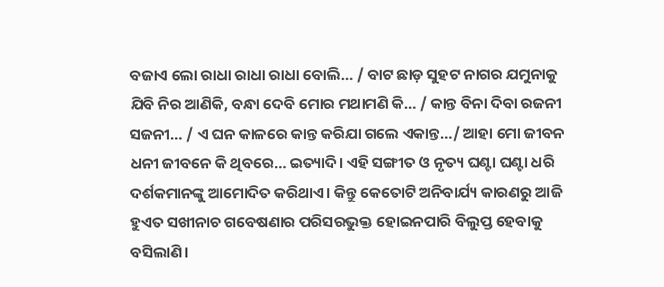ବଜାଏ ଲୋ ରାଧା ରାଧା ରାଧା ବୋଲି… / ବାଟ ଛାଡ଼ ସୁହଟ ନାଗର ଯମୁନାକୁ ଯିବି ନିର ଆଣିକି, ବନ୍ଧା ଦେବି ମୋର ମଥାମଣି କି… / କାନ୍ତ ବିନା ଦିବା ରଜନୀ ସଜନୀ… / ଏ ଘନ କାଳରେ କାନ୍ତ କରିଯା ଗଲେ ଏକାନ୍ତ…/ ଆହା ମୋ ଜୀବନ ଧନୀ ଜୀବନେ କି ଥିବରେ… ଇତ୍ୟାଦି। ଏହି ସଙ୍ଗୀତ ଓ ନୃତ୍ୟ ଘଣ୍ଟା ଘଣ୍ଟା ଧରି ଦର୍ଶକମାନଙ୍କୁ ଆମୋଦିତ କରିଥାଏ। କିନ୍ତୁ କେତୋଟି ଅନିବାର୍ଯ୍ୟ କାରଣରୁ ଆଜି ହୁଏତ ସଖୀନାଚ ଗବେଷଣାର ପରିସରଭୁକ୍ତ ହୋଇନପାରି ବିଲୁପ୍ତ ହେବାକୁ ବସିଲାଣି।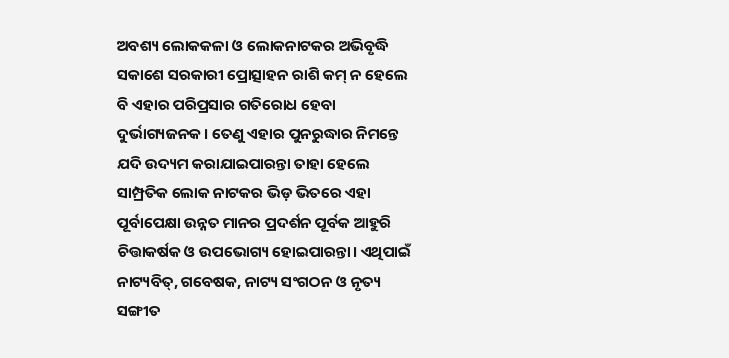ଅବଶ୍ୟ ଲୋକକଳା ଓ ଲୋକନାଟକର ଅଭିବୃଦ୍ଧି ସକାଶେ ସରକାରୀ ପ୍ରୋତ୍ସାହନ ରାଶି କମ୍‌‌ ନ ହେଲେ ବି ଏହାର ପରିପ୍ରସାର ଗତିରୋଧ ହେବା ଦୁର୍ଭାଗ୍ୟଜନକ। ତେଣୁ ଏହାର ପୁନରୁଦ୍ଧାର ନିମନ୍ତେ ଯଦି ଉଦ୍ୟମ କରାଯାଇପାରନ୍ତା ତାହା ହେଲେ ସାମ୍ପ୍ରତିକ ଲୋକ ନାଟକର ଭିଡ଼ ଭିତରେ ଏହା ପୂର୍ବାପେକ୍ଷା ଉନ୍ନତ ମାନର ପ୍ରଦର୍ଶନ ପୂର୍ବକ ଆହୁରି ଚିତ୍ତାକର୍ଷକ ଓ ଉପଭୋଗ୍ୟ ହୋଇପାରନ୍ତା। ଏଥିପାଇଁ ନାଟ୍ୟବିତ୍‌‌, ଗବେଷକ, ନାଟ୍ୟ ସଂଗଠନ ଓ ନୃତ୍ୟ ସଙ୍ଗୀତ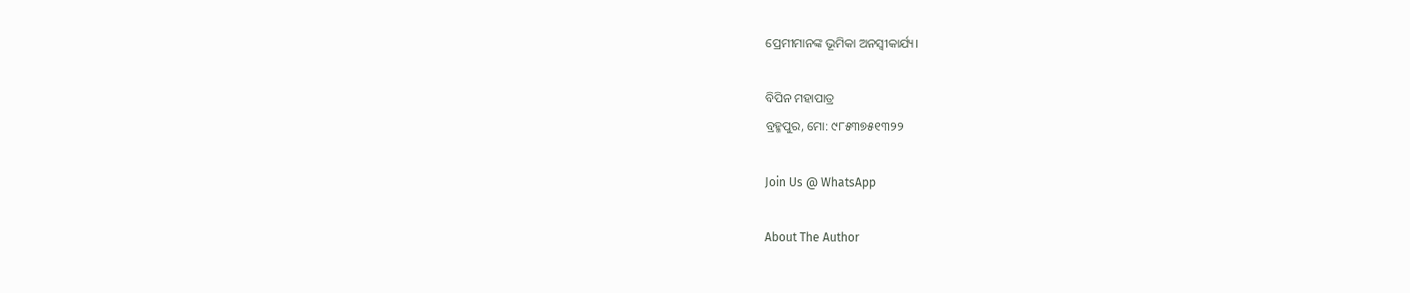ପ୍ରେମୀମାନଙ୍କ ଭୂମିକା ଅନସ୍ୱୀକାର୍ଯ୍ୟ।

ବିପିନ ମହାପାତ୍ର
ବ୍ରହ୍ମପୁର, ମୋ: ୯୮୫୩୭୫୧୩୨୨

Join Us @ WhatsApp

About The Author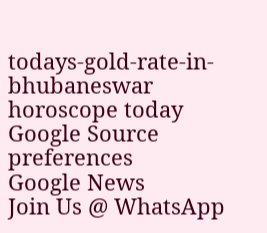todays-gold-rate-in-bhubaneswar
horoscope today
Google Source preferences
Google News
Join Us @ WhatsApp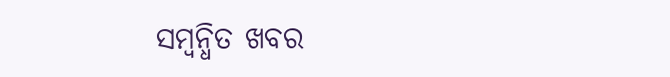ସମ୍ବନ୍ଧିତ ଖବର